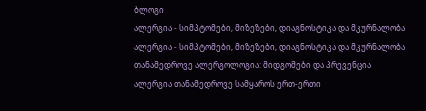ბლოგი
ალერგია - სიმპტომები, მიზეზები, დიაგნოსტიკა და მკურნალობა
ალერგია - სიმპტომები, მიზეზები, დიაგნოსტიკა და მკურნალობა
თანამედროვე ალერგოლოგია: მიდგომები და პრევენცია
ალერგია თანამედროვე სამყაროს ერთ-ერთი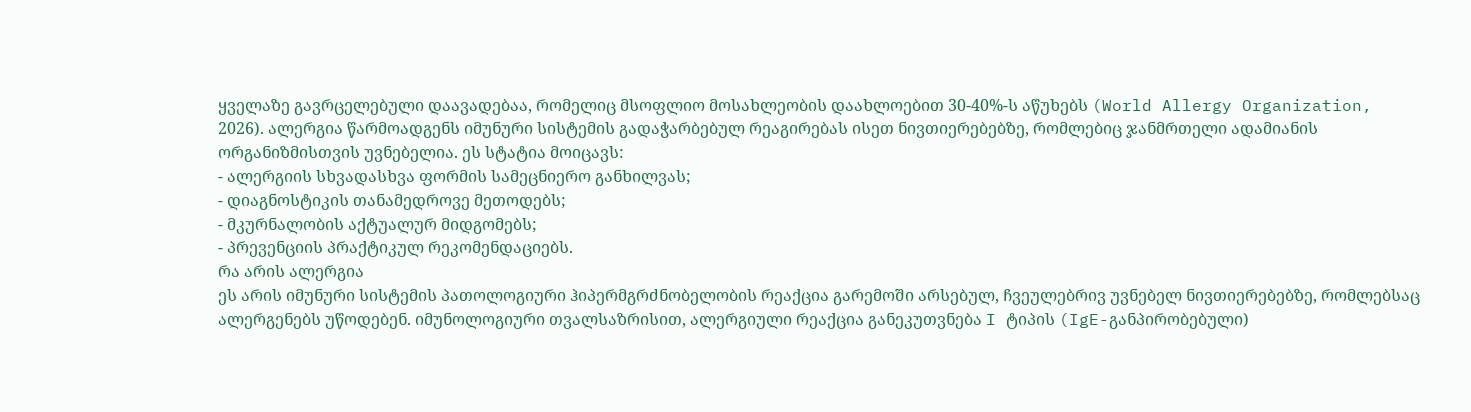ყველაზე გავრცელებული დაავადებაა, რომელიც მსოფლიო მოსახლეობის დაახლოებით 30-40%-ს აწუხებს (World Allergy Organization, 2026). ალერგია წარმოადგენს იმუნური სისტემის გადაჭარბებულ რეაგირებას ისეთ ნივთიერებებზე, რომლებიც ჯანმრთელი ადამიანის ორგანიზმისთვის უვნებელია. ეს სტატია მოიცავს:
- ალერგიის სხვადასხვა ფორმის სამეცნიერო განხილვას;
- დიაგნოსტიკის თანამედროვე მეთოდებს;
- მკურნალობის აქტუალურ მიდგომებს;
- პრევენციის პრაქტიკულ რეკომენდაციებს.
რა არის ალერგია
ეს არის იმუნური სისტემის პათოლოგიური ჰიპერმგრძნობელობის რეაქცია გარემოში არსებულ, ჩვეულებრივ უვნებელ ნივთიერებებზე, რომლებსაც ალერგენებს უწოდებენ. იმუნოლოგიური თვალსაზრისით, ალერგიული რეაქცია განეკუთვნება I ტიპის (IgE-განპირობებული)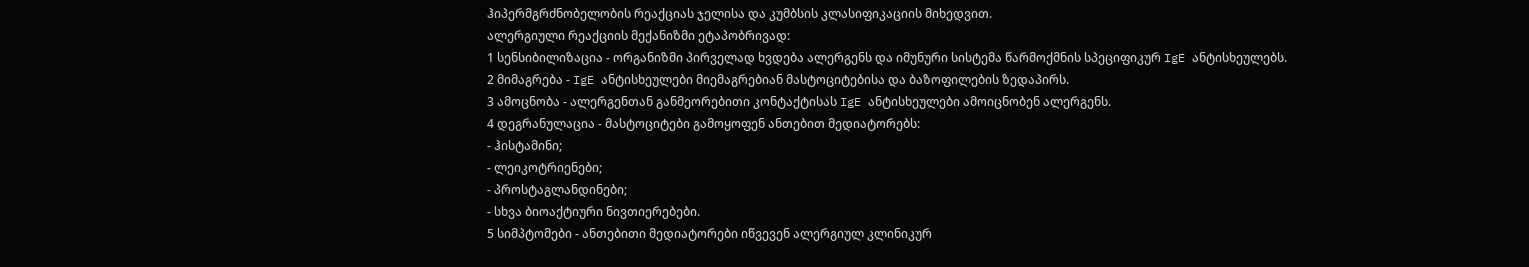ჰიპერმგრძნობელობის რეაქციას ჯელისა და კუმბსის კლასიფიკაციის მიხედვით.
ალერგიული რეაქციის მექანიზმი ეტაპობრივად:
1 სენსიბილიზაცია - ორგანიზმი პირველად ხვდება ალერგენს და იმუნური სისტემა წარმოქმნის სპეციფიკურ IgE ანტისხეულებს.
2 მიმაგრება - IgE ანტისხეულები მიემაგრებიან მასტოციტებისა და ბაზოფილების ზედაპირს.
3 ამოცნობა - ალერგენთან განმეორებითი კონტაქტისას IgE ანტისხეულები ამოიცნობენ ალერგენს.
4 დეგრანულაცია - მასტოციტები გამოყოფენ ანთებით მედიატორებს:
- ჰისტამინი;
- ლეიკოტრიენები;
- პროსტაგლანდინები;
- სხვა ბიოაქტიური ნივთიერებები.
5 სიმპტომები - ანთებითი მედიატორები იწვევენ ალერგიულ კლინიკურ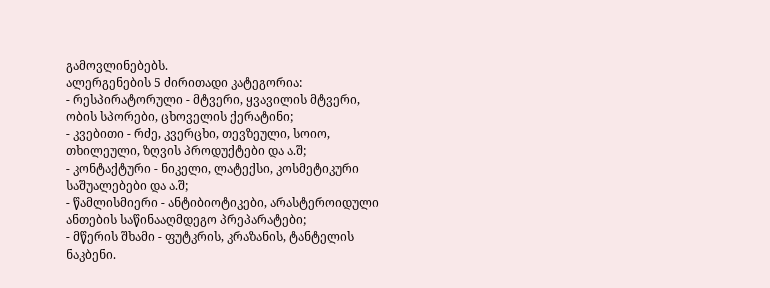გამოვლინებებს.
ალერგენების 5 ძირითადი კატეგორია:
- რესპირატორული - მტვერი, ყვავილის მტვერი, ობის სპორები, ცხოველის ქერატინი;
- კვებითი - რძე, კვერცხი, თევზეული, სოიო, თხილეული, ზღვის პროდუქტები და ა.შ;
- კონტაქტური - ნიკელი, ლატექსი, კოსმეტიკური საშუალებები და ა.შ;
- წამლისმიერი - ანტიბიოტიკები, არასტეროიდული ანთების საწინააღმდეგო პრეპარატები;
- მწერის შხამი - ფუტკრის, კრაზანის, ტანტელის ნაკბენი.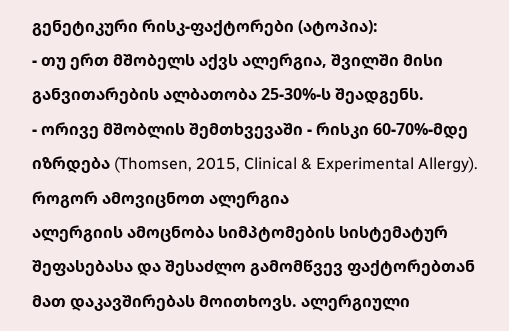გენეტიკური რისკ-ფაქტორები (ატოპია):
- თუ ერთ მშობელს აქვს ალერგია, შვილში მისი განვითარების ალბათობა 25-30%-ს შეადგენს.
- ორივე მშობლის შემთხვევაში - რისკი 60-70%-მდე იზრდება (Thomsen, 2015, Clinical & Experimental Allergy).
როგორ ამოვიცნოთ ალერგია
ალერგიის ამოცნობა სიმპტომების სისტემატურ შეფასებასა და შესაძლო გამომწვევ ფაქტორებთან მათ დაკავშირებას მოითხოვს. ალერგიული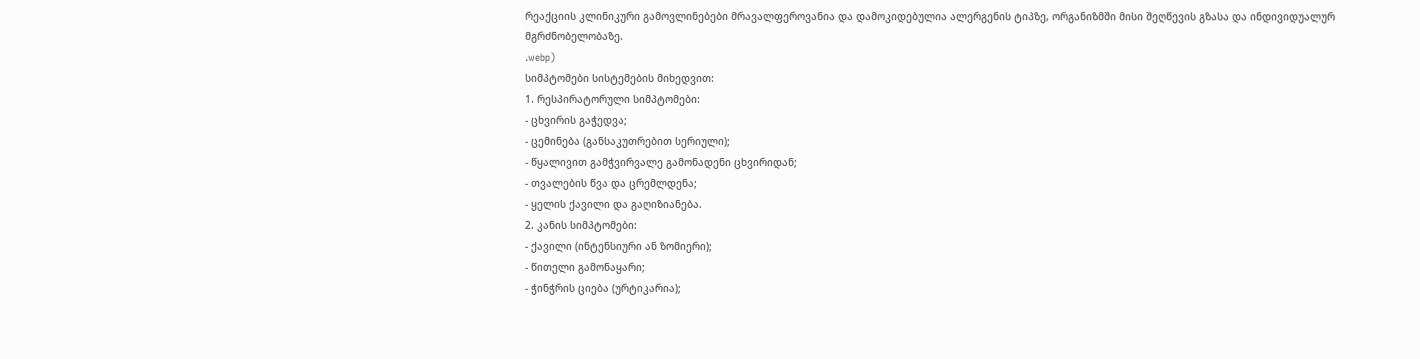რეაქციის კლინიკური გამოვლინებები მრავალფეროვანია და დამოკიდებულია ალერგენის ტიპზე, ორგანიზმში მისი შეღწევის გზასა და ინდივიდუალურ მგრძნობელობაზე.
.webp)
სიმპტომები სისტემების მიხედვით:
1. რესპირატორული სიმპტომები:
- ცხვირის გაჭედვა;
- ცემინება (განსაკუთრებით სერიული);
- წყალივით გამჭვირვალე გამონადენი ცხვირიდან;
- თვალების წვა და ცრემლდენა;
- ყელის ქავილი და გაღიზიანება.
2. კანის სიმპტომები:
- ქავილი (ინტენსიური ან ზომიერი);
- წითელი გამონაყარი;
- ჭინჭრის ციება (ურტიკარია);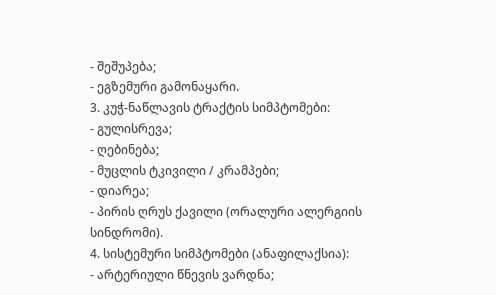- შეშუპება;
- ეგზემური გამონაყარი.
3. კუჭ-ნაწლავის ტრაქტის სიმპტომები:
- გულისრევა;
- ღებინება;
- მუცლის ტკივილი / კრამპები;
- დიარეა;
- პირის ღრუს ქავილი (ორალური ალერგიის სინდრომი).
4. სისტემური სიმპტომები (ანაფილაქსია):
- არტერიული წნევის ვარდნა;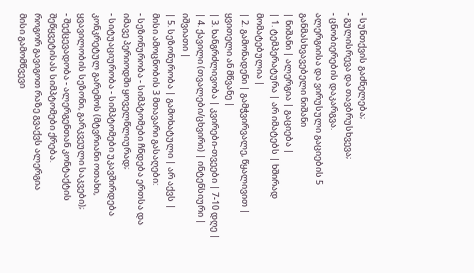- სუნთქვის გაძნელება;
- გულისრევა და თავბრუსხვევა;
- ცნობიერების დაკარგვა.
ალერგიისა და ვირუსული გაციების 5 განმასხვავებელი ნიშანი
| ნიშანი | ალერგია | გაციება |
| 1. ტემპერატურა | არ იმატებს | ხშირად მომატებულია |
| 2. გამონადენი | გამჭვირვალე, წყალივით | ყვითელი ან მწვანე |
| 3. ხანგრძლივობა | კვირები-თვეები | 7-10 დღე |
| 4. ქავილი (თვალები/ცხვირი) | ინტენსიური | იშვიათი |
| 5. სეზონურობა | გამოხატული | არ აქვს |
მისი ამოცნობის 3 მთავარი გასაღები:
- სეზონურობა - სიმპტომები ჩნდება ერთსა და იმავე პერიოდში ყოველწლიურად;
- სიტუაციურობა - სიმპტომები უკავშირდება კონკრეტულ გარემოს (მტვრიანი ოთახი, ყვავილობის სეზონი, გარკვეული საკვები);
- შექცევადობა - ალერგენთან კონტაქტის შეწყვეტისას სიმპტომები ქრება.
როგორ გავიგოთ რაზე გვაქვს ალერგია
მისი გამომწვევი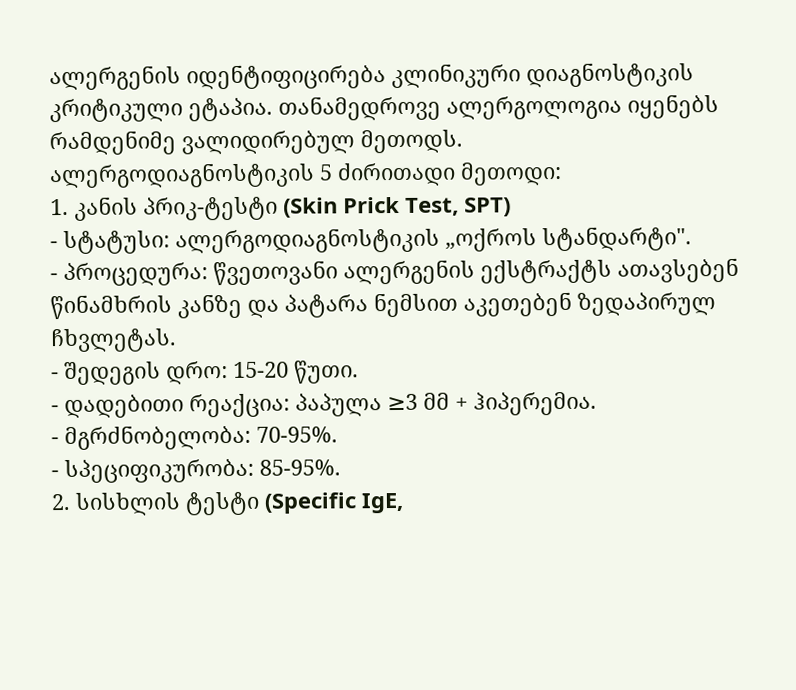ალერგენის იდენტიფიცირება კლინიკური დიაგნოსტიკის კრიტიკული ეტაპია. თანამედროვე ალერგოლოგია იყენებს რამდენიმე ვალიდირებულ მეთოდს.
ალერგოდიაგნოსტიკის 5 ძირითადი მეთოდი:
1. კანის პრიკ-ტესტი (Skin Prick Test, SPT)
- სტატუსი: ალერგოდიაგნოსტიკის „ოქროს სტანდარტი".
- პროცედურა: წვეთოვანი ალერგენის ექსტრაქტს ათავსებენ წინამხრის კანზე და პატარა ნემსით აკეთებენ ზედაპირულ ჩხვლეტას.
- შედეგის დრო: 15-20 წუთი.
- დადებითი რეაქცია: პაპულა ≥3 მმ + ჰიპერემია.
- მგრძნობელობა: 70-95%.
- სპეციფიკურობა: 85-95%.
2. სისხლის ტესტი (Specific IgE,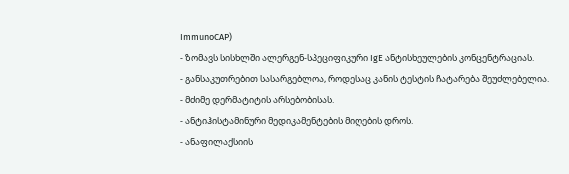ImmunoCAP)
- ზომავს სისხლში ალერგენ-სპეციფიკური IgE ანტისხეულების კონცენტრაციას.
- განსაკუთრებით სასარგებლოა, როდესაც კანის ტესტის ჩატარება შეუძლებელია.
- მძიმე დერმატიტის არსებობისას.
- ანტიჰისტამინური მედიკამენტების მიღების დროს.
- ანაფილაქსიის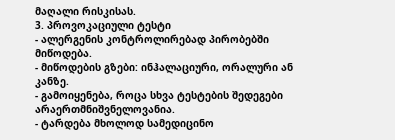მაღალი რისკისას.
3. პროვოკაციული ტესტი
- ალერგენის კონტროლირებად პირობებში მიწოდება.
- მიწოდების გზები: ინჰალაციური, ორალური ან კანზე.
- გამოიყენება, როცა სხვა ტესტების შედეგები არაერთმნიშვნელოვანია.
- ტარდება მხოლოდ სამედიცინო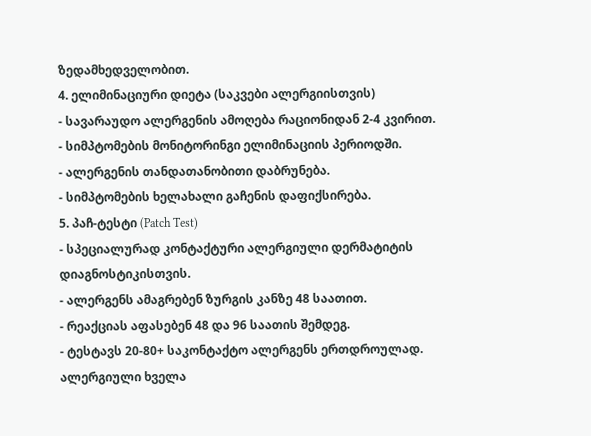ზედამხედველობით.
4. ელიმინაციური დიეტა (საკვები ალერგიისთვის)
- სავარაუდო ალერგენის ამოღება რაციონიდან 2-4 კვირით.
- სიმპტომების მონიტორინგი ელიმინაციის პერიოდში.
- ალერგენის თანდათანობითი დაბრუნება.
- სიმპტომების ხელახალი გაჩენის დაფიქსირება.
5. პაჩ-ტესტი (Patch Test)
- სპეციალურად კონტაქტური ალერგიული დერმატიტის დიაგნოსტიკისთვის.
- ალერგენს ამაგრებენ ზურგის კანზე 48 საათით.
- რეაქციას აფასებენ 48 და 96 საათის შემდეგ.
- ტესტავს 20-80+ საკონტაქტო ალერგენს ერთდროულად.
ალერგიული ხველა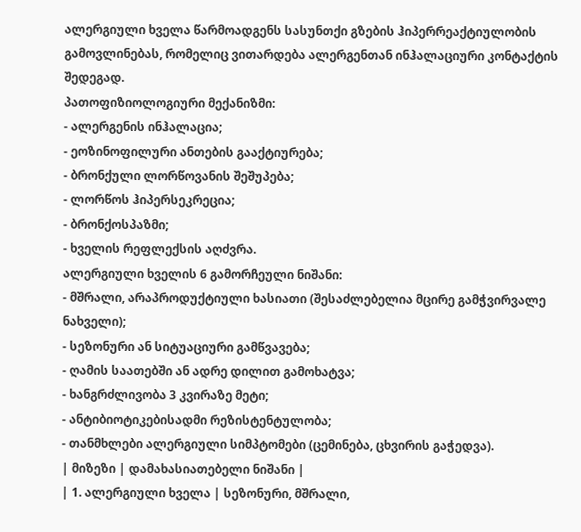ალერგიული ხველა წარმოადგენს სასუნთქი გზების ჰიპერრეაქტიულობის გამოვლინებას, რომელიც ვითარდება ალერგენთან ინჰალაციური კონტაქტის შედეგად.
პათოფიზიოლოგიური მექანიზმი:
- ალერგენის ინჰალაცია;
- ეოზინოფილური ანთების გააქტიურება;
- ბრონქული ლორწოვანის შეშუპება;
- ლორწოს ჰიპერსეკრეცია;
- ბრონქოსპაზმი;
- ხველის რეფლექსის აღძვრა.
ალერგიული ხველის 6 გამორჩეული ნიშანი:
- მშრალი, არაპროდუქტიული ხასიათი (შესაძლებელია მცირე გამჭვირვალე ნახველი);
- სეზონური ან სიტუაციური გამწვავება;
- ღამის საათებში ან ადრე დილით გამოხატვა;
- ხანგრძლივობა 3 კვირაზე მეტი;
- ანტიბიოტიკებისადმი რეზისტენტულობა;
- თანმხლები ალერგიული სიმპტომები (ცემინება, ცხვირის გაჭედვა).
| მიზეზი | დამახასიათებელი ნიშანი |
| 1. ალერგიული ხველა | სეზონური, მშრალი,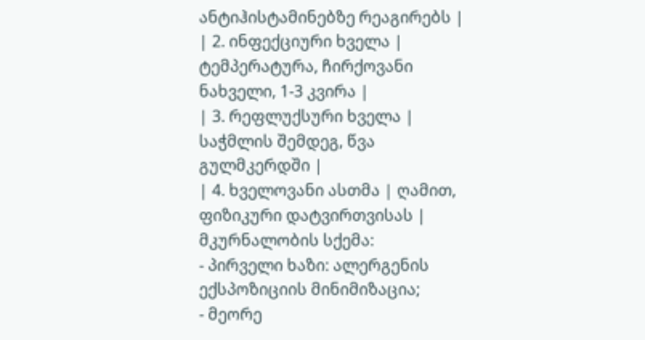ანტიჰისტამინებზე რეაგირებს |
| 2. ინფექციური ხველა | ტემპერატურა, ჩირქოვანი ნახველი, 1-3 კვირა |
| 3. რეფლუქსური ხველა | საჭმლის შემდეგ, წვა გულმკერდში |
| 4. ხველოვანი ასთმა | ღამით, ფიზიკური დატვირთვისას |
მკურნალობის სქემა:
- პირველი ხაზი: ალერგენის ექსპოზიციის მინიმიზაცია;
- მეორე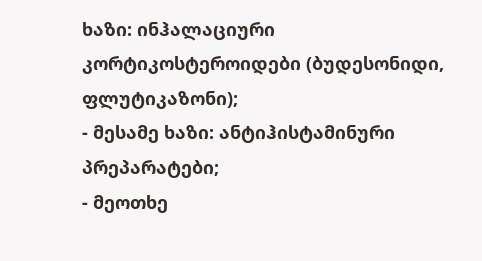ხაზი: ინჰალაციური კორტიკოსტეროიდები (ბუდესონიდი, ფლუტიკაზონი);
- მესამე ხაზი: ანტიჰისტამინური პრეპარატები;
- მეოთხე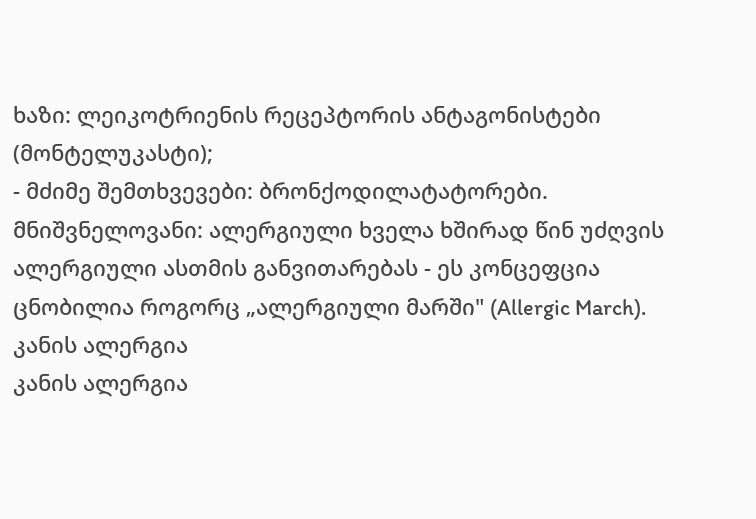ხაზი: ლეიკოტრიენის რეცეპტორის ანტაგონისტები (მონტელუკასტი);
- მძიმე შემთხვევები: ბრონქოდილატატორები.
მნიშვნელოვანი: ალერგიული ხველა ხშირად წინ უძღვის ალერგიული ასთმის განვითარებას - ეს კონცეფცია ცნობილია როგორც „ალერგიული მარში" (Allergic March).
კანის ალერგია
კანის ალერგია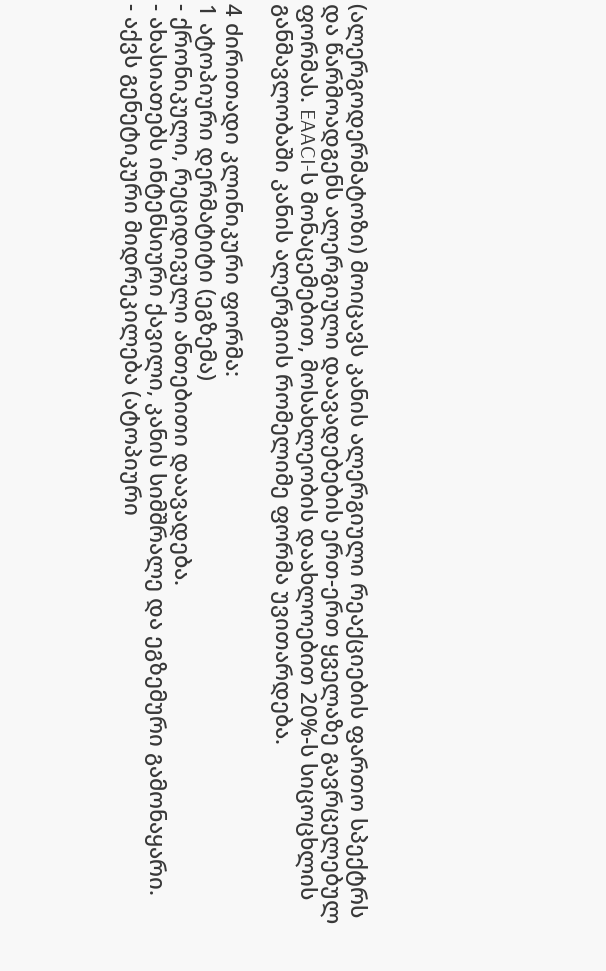(ალერგოდერმატოზი) მოიცავს კანის ალერგიული რეაქციების ფართო სპექტრს და წარმოადგენს ალერგიული დაავადებების ერთ-ერთ ყველაზე გავრცელებულ ფორმას. EAACI-ს მონაცემებით, მოსახლეობის დაახლოებით 20%-ს სიცოცხლის განმავლობაში კანის ალერგიის რომელიმე ფორმა უვითარდება.

4 ძირითადი კლინიკური ფორმა:
1 ატოპიური დერმატიტი (ეგზემა)
- ქრონიკული, რეციდივული ანთებითი დაავადება.
- ახასიათებს ინტენსიური ქავილი, კანის სიმშრალე და ეგზემური გამონაყარი.
- აქვს გენეტიკური მიდრეკილება (ატოპიური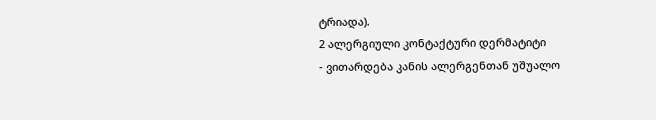ტრიადა).
2 ალერგიული კონტაქტური დერმატიტი
- ვითარდება კანის ალერგენთან უშუალო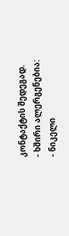კონტაქტის შედეგად.
- ხშირი ალერგენებია:
- ნიკელი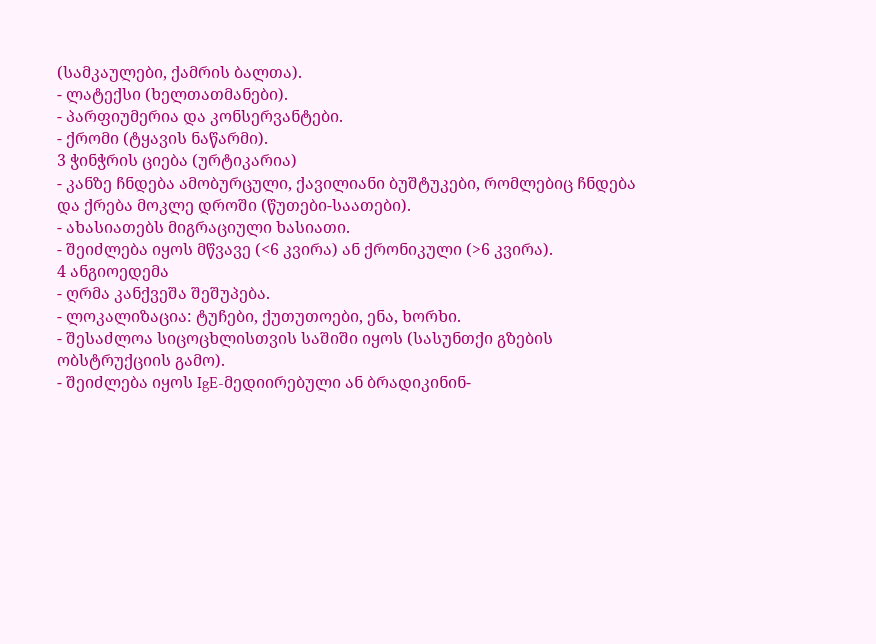(სამკაულები, ქამრის ბალთა).
- ლატექსი (ხელთათმანები).
- პარფიუმერია და კონსერვანტები.
- ქრომი (ტყავის ნაწარმი).
3 ჭინჭრის ციება (ურტიკარია)
- კანზე ჩნდება ამობურცული, ქავილიანი ბუშტუკები, რომლებიც ჩნდება და ქრება მოკლე დროში (წუთები-საათები).
- ახასიათებს მიგრაციული ხასიათი.
- შეიძლება იყოს მწვავე (<6 კვირა) ან ქრონიკული (>6 კვირა).
4 ანგიოედემა
- ღრმა კანქვეშა შეშუპება.
- ლოკალიზაცია: ტუჩები, ქუთუთოები, ენა, ხორხი.
- შესაძლოა სიცოცხლისთვის საშიში იყოს (სასუნთქი გზების ობსტრუქციის გამო).
- შეიძლება იყოს IgE-მედიირებული ან ბრადიკინინ-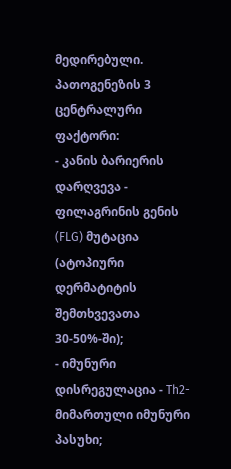მედირებული.
პათოგენეზის 3 ცენტრალური ფაქტორი:
- კანის ბარიერის დარღვევა - ფილაგრინის გენის (FLG) მუტაცია (ატოპიური დერმატიტის შემთხვევათა 30-50%-ში);
- იმუნური დისრეგულაცია - Th2-მიმართული იმუნური პასუხი;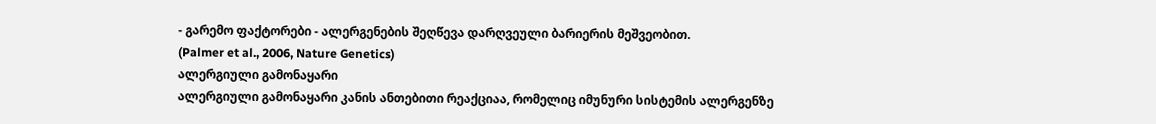- გარემო ფაქტორები - ალერგენების შეღწევა დარღვეული ბარიერის მეშვეობით.
(Palmer et al., 2006, Nature Genetics)
ალერგიული გამონაყარი
ალერგიული გამონაყარი კანის ანთებითი რეაქციაა, რომელიც იმუნური სისტემის ალერგენზე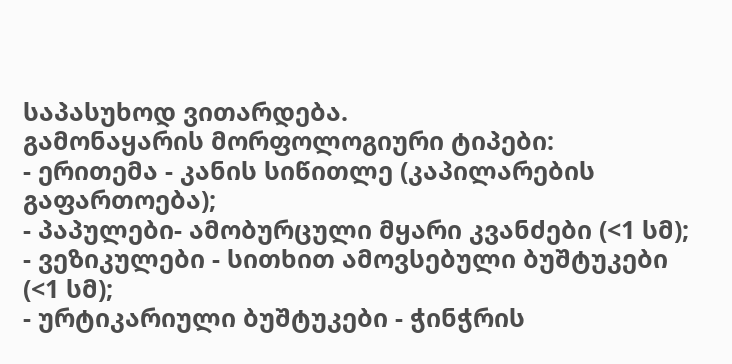საპასუხოდ ვითარდება.
გამონაყარის მორფოლოგიური ტიპები:
- ერითემა - კანის სიწითლე (კაპილარების გაფართოება);
- პაპულები- ამობურცული მყარი კვანძები (<1 სმ);
- ვეზიკულები - სითხით ამოვსებული ბუშტუკები (<1 სმ);
- ურტიკარიული ბუშტუკები - ჭინჭრის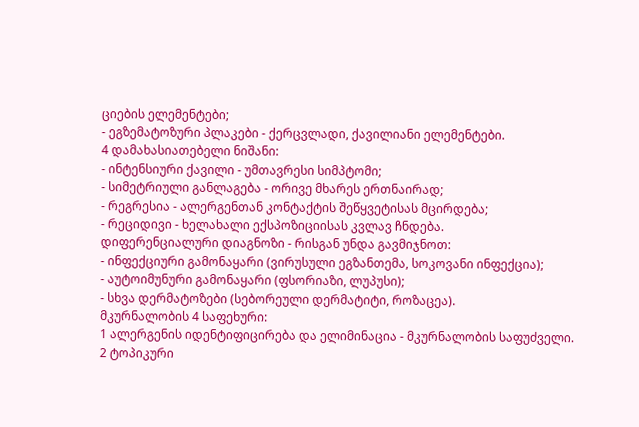ციების ელემენტები;
- ეგზემატოზური პლაკები - ქერცვლადი, ქავილიანი ელემენტები.
4 დამახასიათებელი ნიშანი:
- ინტენსიური ქავილი - უმთავრესი სიმპტომი;
- სიმეტრიული განლაგება - ორივე მხარეს ერთნაირად;
- რეგრესია - ალერგენთან კონტაქტის შეწყვეტისას მცირდება;
- რეციდივი - ხელახალი ექსპოზიციისას კვლავ ჩნდება.
დიფერენციალური დიაგნოზი - რისგან უნდა გავმიჯნოთ:
- ინფექციური გამონაყარი (ვირუსული ეგზანთემა, სოკოვანი ინფექცია);
- აუტოიმუნური გამონაყარი (ფსორიაზი, ლუპუსი);
- სხვა დერმატოზები (სებორეული დერმატიტი, როზაცეა).
მკურნალობის 4 საფეხური:
1 ალერგენის იდენტიფიცირება და ელიმინაცია - მკურნალობის საფუძველი.
2 ტოპიკური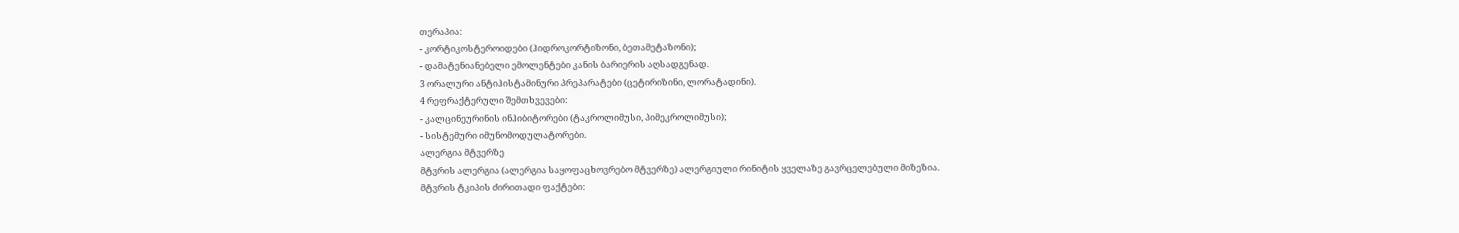თერაპია:
- კორტიკოსტეროიდები (ჰიდროკორტიზონი, ბეთამეტაზონი);
- დამატენიანებელი ემოლენტები კანის ბარიერის აღსადგენად.
3 ორალური ანტიჰისტამინური პრეპარატები (ცეტირიზინი, ლორატადინი).
4 რეფრაქტერული შემთხვევები:
- კალცინეურინის ინჰიბიტორები (ტაკროლიმუსი, პიმეკროლიმუსი);
- სისტემური იმუნომოდულატორები.
ალერგია მტვერზე
მტვრის ალერგია (ალერგია საყოფაცხოვრებო მტვერზე) ალერგიული რინიტის ყველაზე გავრცელებული მიზეზია.
მტვრის ტკიპის ძირითადი ფაქტები: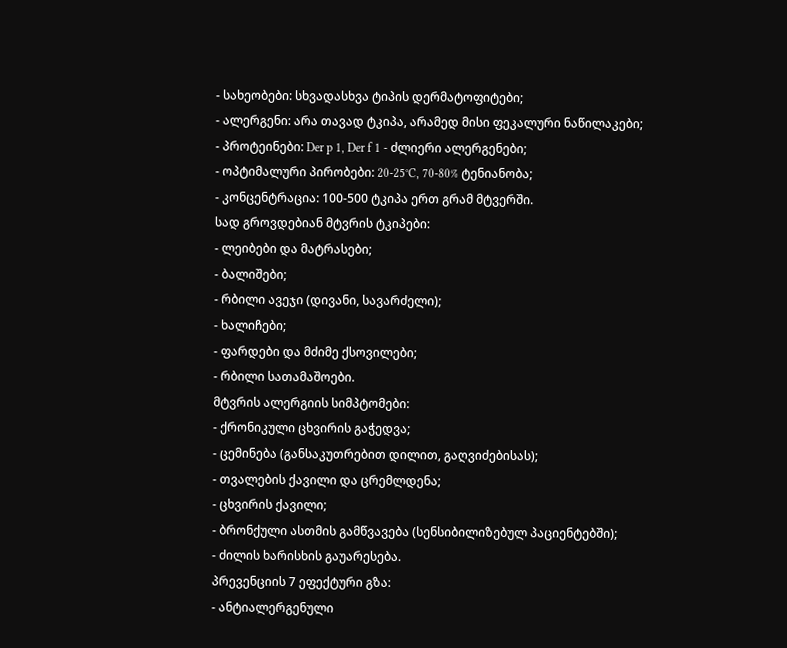- სახეობები: სხვადასხვა ტიპის დერმატოფიტები;
- ალერგენი: არა თავად ტკიპა, არამედ მისი ფეკალური ნაწილაკები;
- პროტეინები: Der p 1, Der f 1 - ძლიერი ალერგენები;
- ოპტიმალური პირობები: 20-25°C, 70-80% ტენიანობა;
- კონცენტრაცია: 100-500 ტკიპა ერთ გრამ მტვერში.
სად გროვდებიან მტვრის ტკიპები:
- ლეიბები და მატრასები;
- ბალიშები;
- რბილი ავეჯი (დივანი, სავარძელი);
- ხალიჩები;
- ფარდები და მძიმე ქსოვილები;
- რბილი სათამაშოები.
მტვრის ალერგიის სიმპტომები:
- ქრონიკული ცხვირის გაჭედვა;
- ცემინება (განსაკუთრებით დილით, გაღვიძებისას);
- თვალების ქავილი და ცრემლდენა;
- ცხვირის ქავილი;
- ბრონქული ასთმის გამწვავება (სენსიბილიზებულ პაციენტებში);
- ძილის ხარისხის გაუარესება.
პრევენციის 7 ეფექტური გზა:
- ანტიალერგენული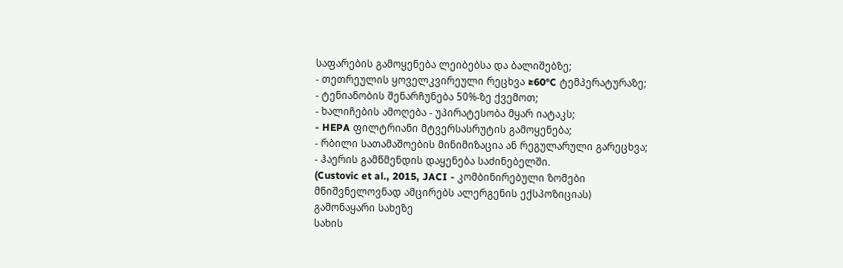საფარების გამოყენება ლეიბებსა და ბალიშებზე;
- თეთრეულის ყოველკვირეული რეცხვა ≥60°C ტემპერატურაზე;
- ტენიანობის შენარჩუნება 50%-ზე ქვემოთ;
- ხალიჩების ამოღება - უპირატესობა მყარ იატაკს;
- HEPA ფილტრიანი მტვერსასრუტის გამოყენება;
- რბილი სათამაშოების მინიმიზაცია ან რეგულარული გარეცხვა;
- ჰაერის გამწმენდის დაყენება საძინებელში.
(Custovic et al., 2015, JACI - კომბინირებული ზომები მნიშვნელოვნად ამცირებს ალერგენის ექსპოზიციას)
გამონაყარი სახეზე
სახის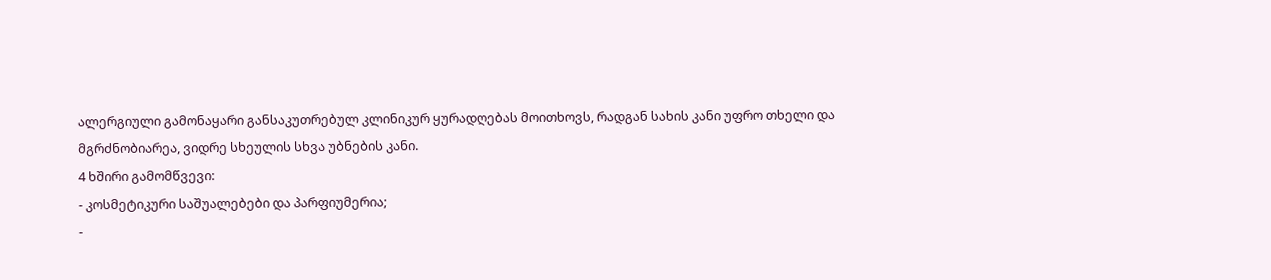ალერგიული გამონაყარი განსაკუთრებულ კლინიკურ ყურადღებას მოითხოვს, რადგან სახის კანი უფრო თხელი და მგრძნობიარეა, ვიდრე სხეულის სხვა უბნების კანი.
4 ხშირი გამომწვევი:
- კოსმეტიკური საშუალებები და პარფიუმერია;
-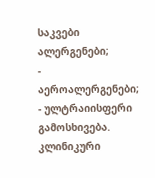საკვები ალერგენები;
- აეროალერგენები;
- ულტრაიისფერი გამოსხივება.
კლინიკური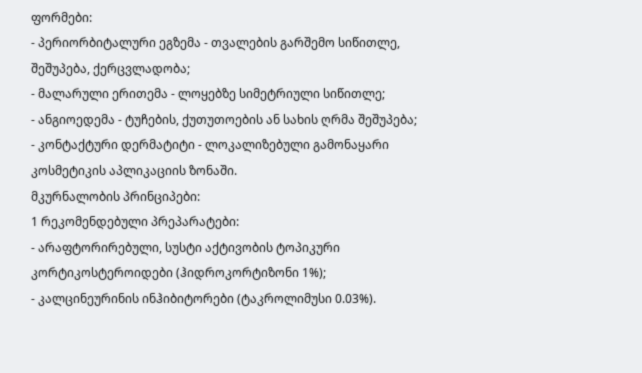ფორმები:
- პერიორბიტალური ეგზემა - თვალების გარშემო სიწითლე, შეშუპება, ქერცვლადობა;
- მალარული ერითემა - ლოყებზე სიმეტრიული სიწითლე;
- ანგიოედემა - ტუჩების, ქუთუთოების ან სახის ღრმა შეშუპება;
- კონტაქტური დერმატიტი - ლოკალიზებული გამონაყარი კოსმეტიკის აპლიკაციის ზონაში.
მკურნალობის პრინციპები:
1 რეკომენდებული პრეპარატები:
- არაფტორირებული, სუსტი აქტივობის ტოპიკური კორტიკოსტეროიდები (ჰიდროკორტიზონი 1%);
- კალცინეურინის ინჰიბიტორები (ტაკროლიმუსი 0.03%).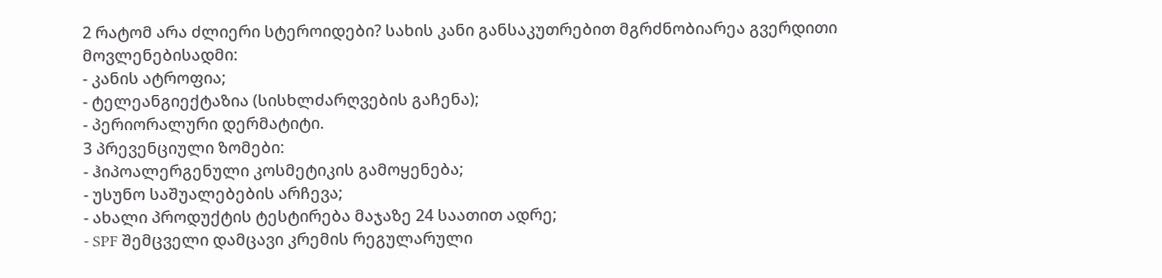2 რატომ არა ძლიერი სტეროიდები? სახის კანი განსაკუთრებით მგრძნობიარეა გვერდითი მოვლენებისადმი:
- კანის ატროფია;
- ტელეანგიექტაზია (სისხლძარღვების გაჩენა);
- პერიორალური დერმატიტი.
3 პრევენციული ზომები:
- ჰიპოალერგენული კოსმეტიკის გამოყენება;
- უსუნო საშუალებების არჩევა;
- ახალი პროდუქტის ტესტირება მაჯაზე 24 საათით ადრე;
- SPF შემცველი დამცავი კრემის რეგულარული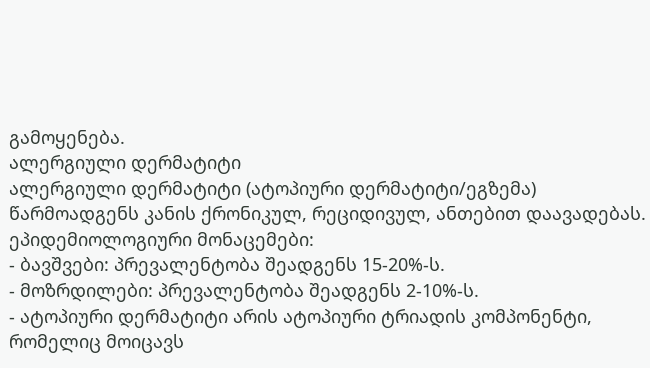გამოყენება.
ალერგიული დერმატიტი
ალერგიული დერმატიტი (ატოპიური დერმატიტი/ეგზემა) წარმოადგენს კანის ქრონიკულ, რეციდივულ, ანთებით დაავადებას.
ეპიდემიოლოგიური მონაცემები:
- ბავშვები: პრევალენტობა შეადგენს 15-20%-ს.
- მოზრდილები: პრევალენტობა შეადგენს 2-10%-ს.
- ატოპიური დერმატიტი არის ატოპიური ტრიადის კომპონენტი, რომელიც მოიცავს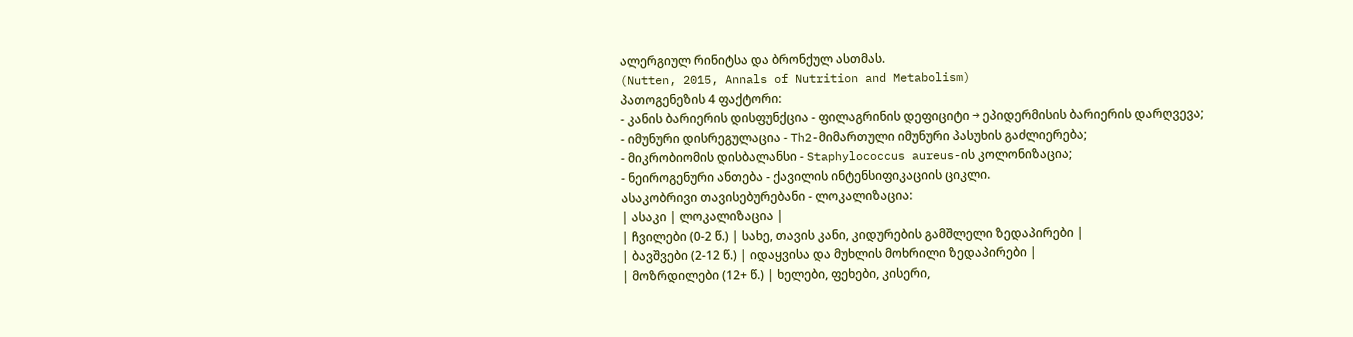ალერგიულ რინიტსა და ბრონქულ ასთმას.
(Nutten, 2015, Annals of Nutrition and Metabolism)
პათოგენეზის 4 ფაქტორი:
- კანის ბარიერის დისფუნქცია - ფილაგრინის დეფიციტი → ეპიდერმისის ბარიერის დარღვევა;
- იმუნური დისრეგულაცია - Th2-მიმართული იმუნური პასუხის გაძლიერება;
- მიკრობიომის დისბალანსი - Staphylococcus aureus-ის კოლონიზაცია;
- ნეიროგენური ანთება - ქავილის ინტენსიფიკაციის ციკლი.
ასაკობრივი თავისებურებანი - ლოკალიზაცია:
| ასაკი | ლოკალიზაცია |
| ჩვილები (0-2 წ.) | სახე, თავის კანი, კიდურების გამშლელი ზედაპირები |
| ბავშვები (2-12 წ.) | იდაყვისა და მუხლის მოხრილი ზედაპირები |
| მოზრდილები (12+ წ.) | ხელები, ფეხები, კისერი,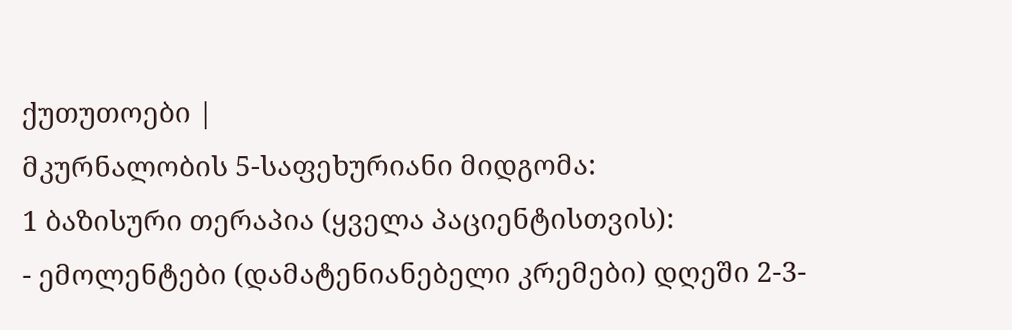ქუთუთოები |
მკურნალობის 5-საფეხურიანი მიდგომა:
1 ბაზისური თერაპია (ყველა პაციენტისთვის):
- ემოლენტები (დამატენიანებელი კრემები) დღეში 2-3-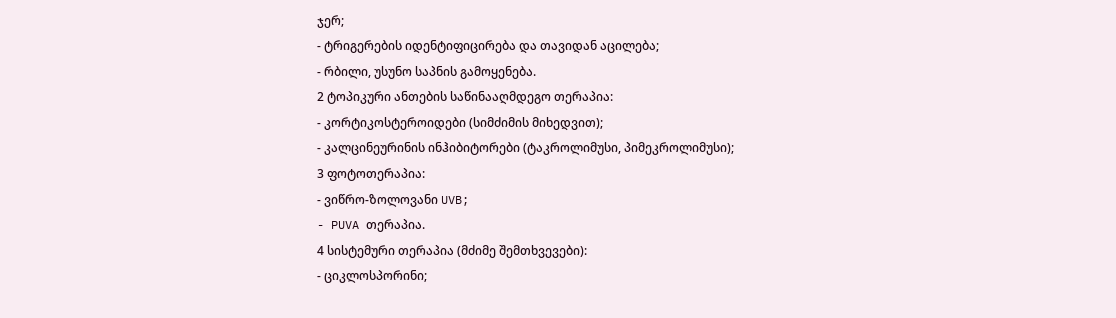ჯერ;
- ტრიგერების იდენტიფიცირება და თავიდან აცილება;
- რბილი, უსუნო საპნის გამოყენება.
2 ტოპიკური ანთების საწინააღმდეგო თერაპია:
- კორტიკოსტეროიდები (სიმძიმის მიხედვით);
- კალცინეურინის ინჰიბიტორები (ტაკროლიმუსი, პიმეკროლიმუსი);
3 ფოტოთერაპია:
- ვიწრო-ზოლოვანი UVB;
- PUVA თერაპია.
4 სისტემური თერაპია (მძიმე შემთხვევები):
- ციკლოსპორინი;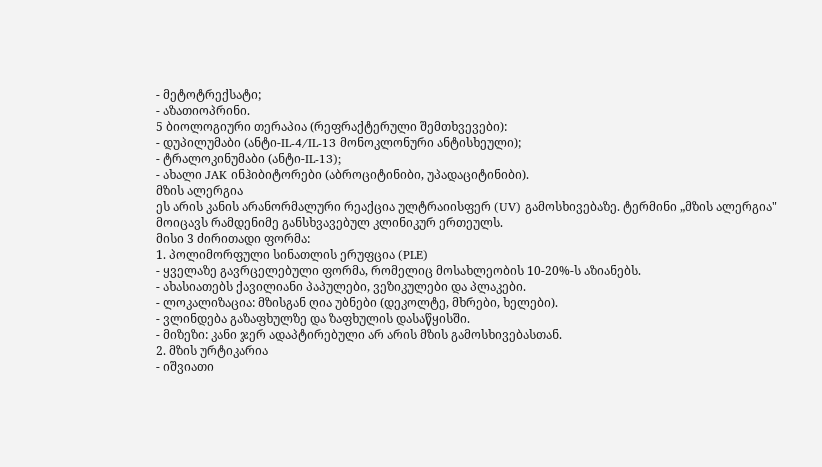- მეტოტრექსატი;
- აზათიოპრინი.
5 ბიოლოგიური თერაპია (რეფრაქტერული შემთხვევები):
- დუპილუმაბი (ანტი-IL-4/IL-13 მონოკლონური ანტისხეული);
- ტრალოკინუმაბი (ანტი-IL-13);
- ახალი JAK ინჰიბიტორები (აბროციტინიბი, უპადაციტინიბი).
მზის ალერგია
ეს არის კანის არანორმალური რეაქცია ულტრაიისფერ (UV) გამოსხივებაზე. ტერმინი „მზის ალერგია" მოიცავს რამდენიმე განსხვავებულ კლინიკურ ერთეულს.
მისი 3 ძირითადი ფორმა:
1. პოლიმორფული სინათლის ერუფცია (PLE)
- ყველაზე გავრცელებული ფორმა, რომელიც მოსახლეობის 10-20%-ს აზიანებს.
- ახასიათებს ქავილიანი პაპულები, ვეზიკულები და პლაკები.
- ლოკალიზაცია: მზისგან ღია უბნები (დეკოლტე, მხრები, ხელები).
- ვლინდება გაზაფხულზე და ზაფხულის დასაწყისში.
- მიზეზი: კანი ჯერ ადაპტირებული არ არის მზის გამოსხივებასთან.
2. მზის ურტიკარია
- იშვიათი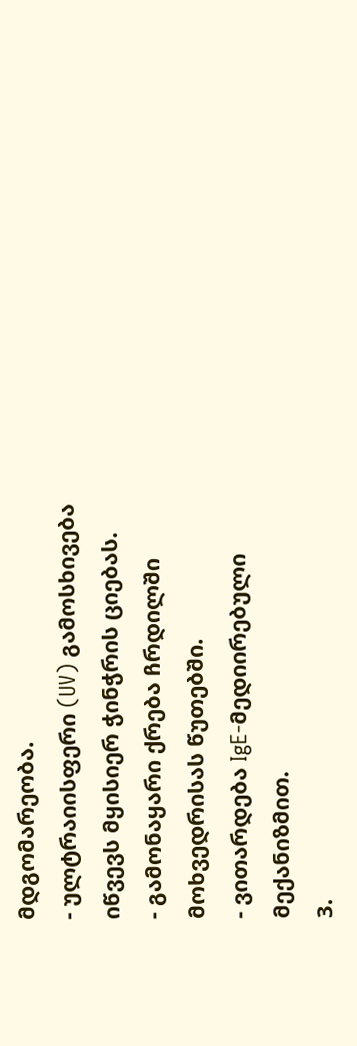მდგომარეობა.
- ულტრაიისფერი (UV) გამოსხივება იწვევს მყისიერ ჭინჭრის ციებას.
- გამონაყარი ქრება ჩრდილში მოხვედრისას წუთებში.
- ვითარდება IgE-მედიირებული მექანიზმით.
3.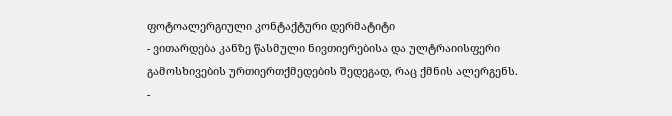ფოტოალერგიული კონტაქტური დერმატიტი
- ვითარდება კანზე წასმული ნივთიერებისა და ულტრაიისფერი გამოსხივების ურთიერთქმედების შედეგად, რაც ქმნის ალერგენს.
-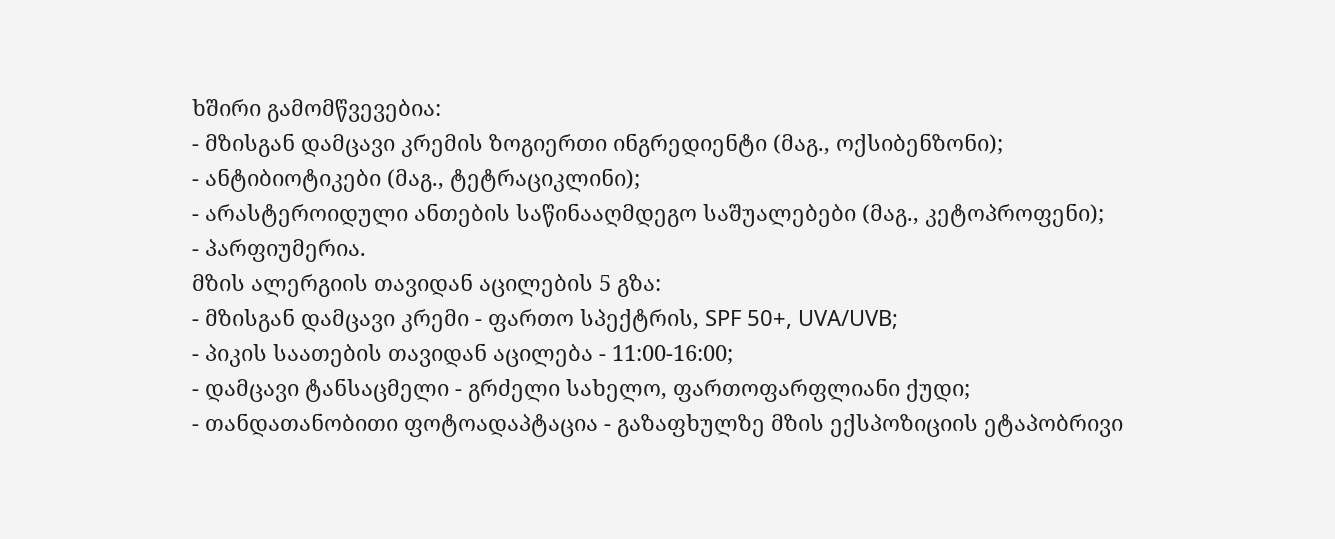ხშირი გამომწვევებია:
- მზისგან დამცავი კრემის ზოგიერთი ინგრედიენტი (მაგ., ოქსიბენზონი);
- ანტიბიოტიკები (მაგ., ტეტრაციკლინი);
- არასტეროიდული ანთების საწინააღმდეგო საშუალებები (მაგ., კეტოპროფენი);
- პარფიუმერია.
მზის ალერგიის თავიდან აცილების 5 გზა:
- მზისგან დამცავი კრემი - ფართო სპექტრის, SPF 50+, UVA/UVB;
- პიკის საათების თავიდან აცილება - 11:00-16:00;
- დამცავი ტანსაცმელი - გრძელი სახელო, ფართოფარფლიანი ქუდი;
- თანდათანობითი ფოტოადაპტაცია - გაზაფხულზე მზის ექსპოზიციის ეტაპობრივი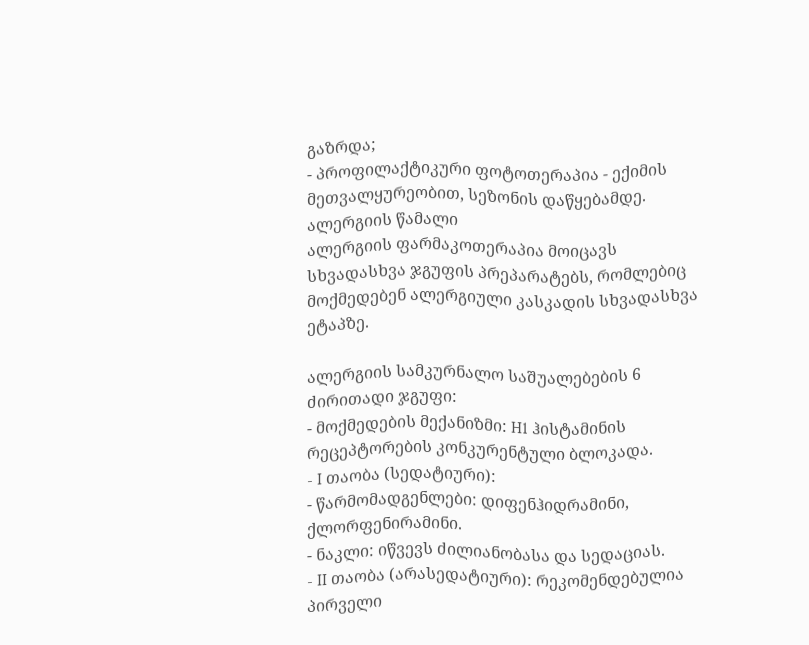გაზრდა;
- პროფილაქტიკური ფოტოთერაპია - ექიმის მეთვალყურეობით, სეზონის დაწყებამდე.
ალერგიის წამალი
ალერგიის ფარმაკოთერაპია მოიცავს სხვადასხვა ჯგუფის პრეპარატებს, რომლებიც მოქმედებენ ალერგიული კასკადის სხვადასხვა ეტაპზე.

ალერგიის სამკურნალო საშუალებების 6 ძირითადი ჯგუფი:
- მოქმედების მექანიზმი: H1 ჰისტამინის რეცეპტორების კონკურენტული ბლოკადა.
- I თაობა (სედატიური):
- წარმომადგენლები: დიფენჰიდრამინი, ქლორფენირამინი.
- ნაკლი: იწვევს ძილიანობასა და სედაციას.
- II თაობა (არასედატიური): რეკომენდებულია პირველი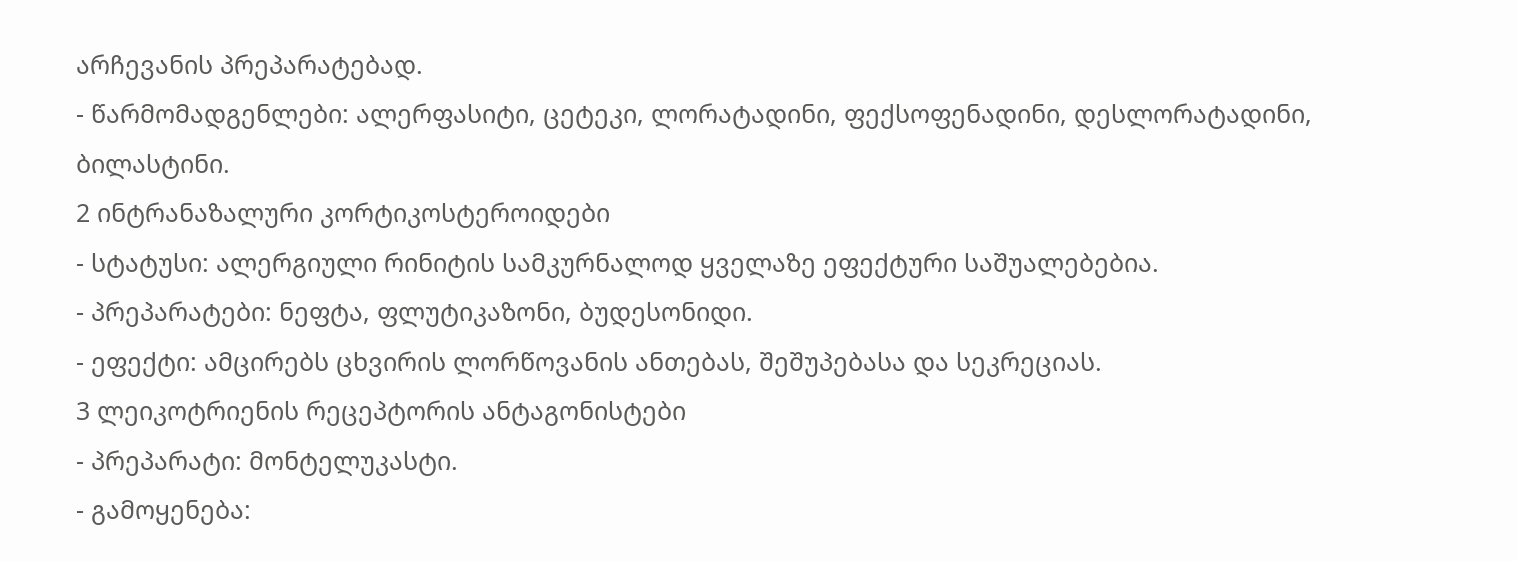არჩევანის პრეპარატებად.
- წარმომადგენლები: ალერფასიტი, ცეტეკი, ლორატადინი, ფექსოფენადინი, დესლორატადინი, ბილასტინი.
2 ინტრანაზალური კორტიკოსტეროიდები
- სტატუსი: ალერგიული რინიტის სამკურნალოდ ყველაზე ეფექტური საშუალებებია.
- პრეპარატები: ნეფტა, ფლუტიკაზონი, ბუდესონიდი.
- ეფექტი: ამცირებს ცხვირის ლორწოვანის ანთებას, შეშუპებასა და სეკრეციას.
3 ლეიკოტრიენის რეცეპტორის ანტაგონისტები
- პრეპარატი: მონტელუკასტი.
- გამოყენება: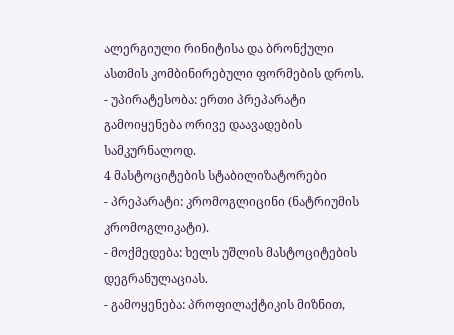ალერგიული რინიტისა და ბრონქული ასთმის კომბინირებული ფორმების დროს.
- უპირატესობა: ერთი პრეპარატი გამოიყენება ორივე დაავადების სამკურნალოდ.
4 მასტოციტების სტაბილიზატორები
- პრეპარატი: კრომოგლიცინი (ნატრიუმის კრომოგლიკატი).
- მოქმედება: ხელს უშლის მასტოციტების დეგრანულაციას.
- გამოყენება: პროფილაქტიკის მიზნით,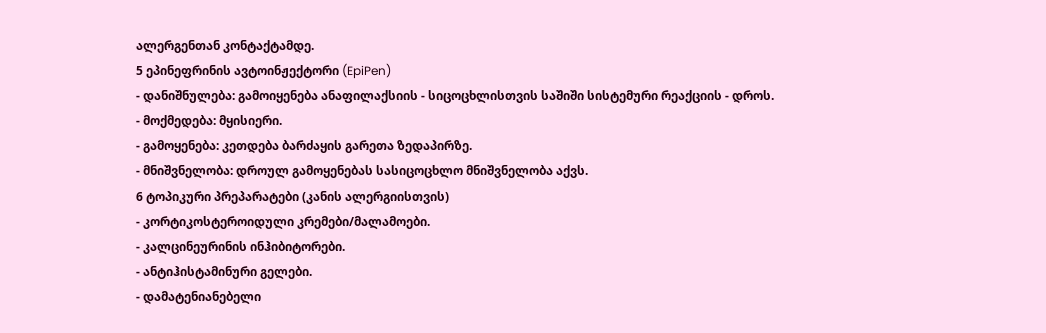ალერგენთან კონტაქტამდე.
5 ეპინეფრინის ავტოინჟექტორი (EpiPen)
- დანიშნულება: გამოიყენება ანაფილაქსიის - სიცოცხლისთვის საშიში სისტემური რეაქციის - დროს.
- მოქმედება: მყისიერი.
- გამოყენება: კეთდება ბარძაყის გარეთა ზედაპირზე.
- მნიშვნელობა: დროულ გამოყენებას სასიცოცხლო მნიშვნელობა აქვს.
6 ტოპიკური პრეპარატები (კანის ალერგიისთვის)
- კორტიკოსტეროიდული კრემები/მალამოები.
- კალცინეურინის ინჰიბიტორები.
- ანტიჰისტამინური გელები.
- დამატენიანებელი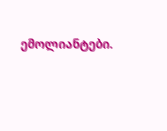ემოლიანტები.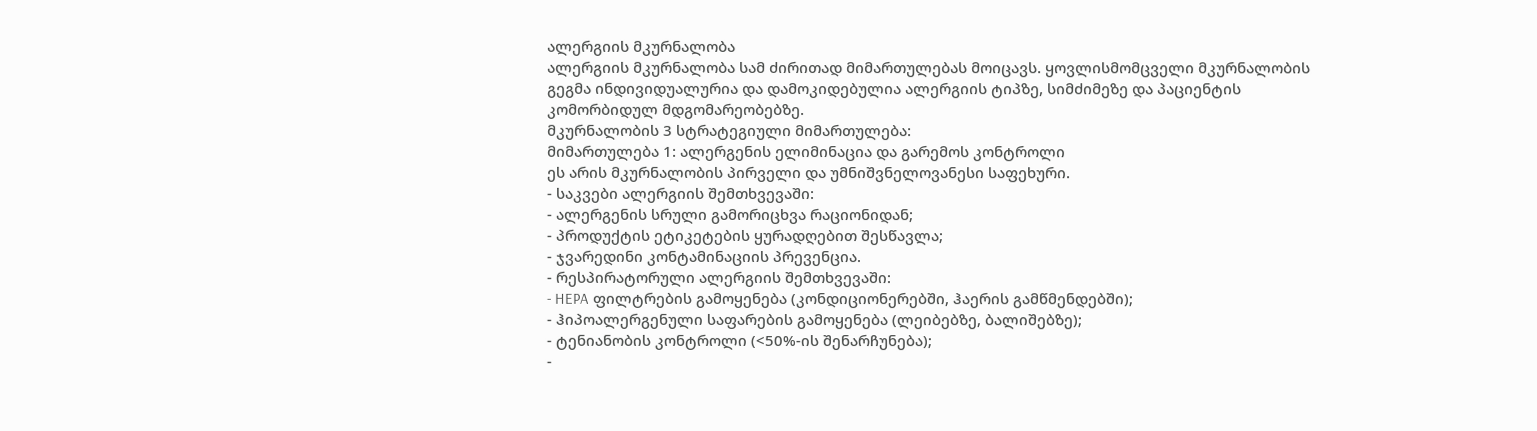ალერგიის მკურნალობა
ალერგიის მკურნალობა სამ ძირითად მიმართულებას მოიცავს. ყოვლისმომცველი მკურნალობის გეგმა ინდივიდუალურია და დამოკიდებულია ალერგიის ტიპზე, სიმძიმეზე და პაციენტის კომორბიდულ მდგომარეობებზე.
მკურნალობის 3 სტრატეგიული მიმართულება:
მიმართულება 1: ალერგენის ელიმინაცია და გარემოს კონტროლი
ეს არის მკურნალობის პირველი და უმნიშვნელოვანესი საფეხური.
- საკვები ალერგიის შემთხვევაში:
- ალერგენის სრული გამორიცხვა რაციონიდან;
- პროდუქტის ეტიკეტების ყურადღებით შესწავლა;
- ჯვარედინი კონტამინაციის პრევენცია.
- რესპირატორული ალერგიის შემთხვევაში:
- HEPA ფილტრების გამოყენება (კონდიციონერებში, ჰაერის გამწმენდებში);
- ჰიპოალერგენული საფარების გამოყენება (ლეიბებზე, ბალიშებზე);
- ტენიანობის კონტროლი (<50%-ის შენარჩუნება);
-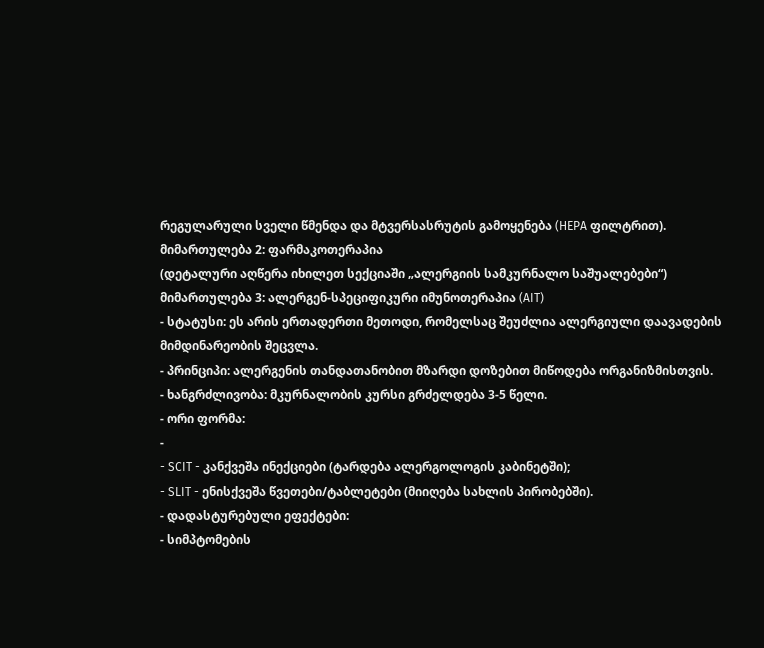რეგულარული სველი წმენდა და მტვერსასრუტის გამოყენება (HEPA ფილტრით).
მიმართულება 2: ფარმაკოთერაპია
(დეტალური აღწერა იხილეთ სექციაში „ალერგიის სამკურნალო საშუალებები“)
მიმართულება 3: ალერგენ-სპეციფიკური იმუნოთერაპია (AIT)
- სტატუსი: ეს არის ერთადერთი მეთოდი, რომელსაც შეუძლია ალერგიული დაავადების მიმდინარეობის შეცვლა.
- პრინციპი: ალერგენის თანდათანობით მზარდი დოზებით მიწოდება ორგანიზმისთვის.
- ხანგრძლივობა: მკურნალობის კურსი გრძელდება 3-5 წელი.
- ორი ფორმა:
-
- SCIT - კანქვეშა ინექციები (ტარდება ალერგოლოგის კაბინეტში);
- SLIT - ენისქვეშა წვეთები/ტაბლეტები (მიიღება სახლის პირობებში).
- დადასტურებული ეფექტები:
- სიმპტომების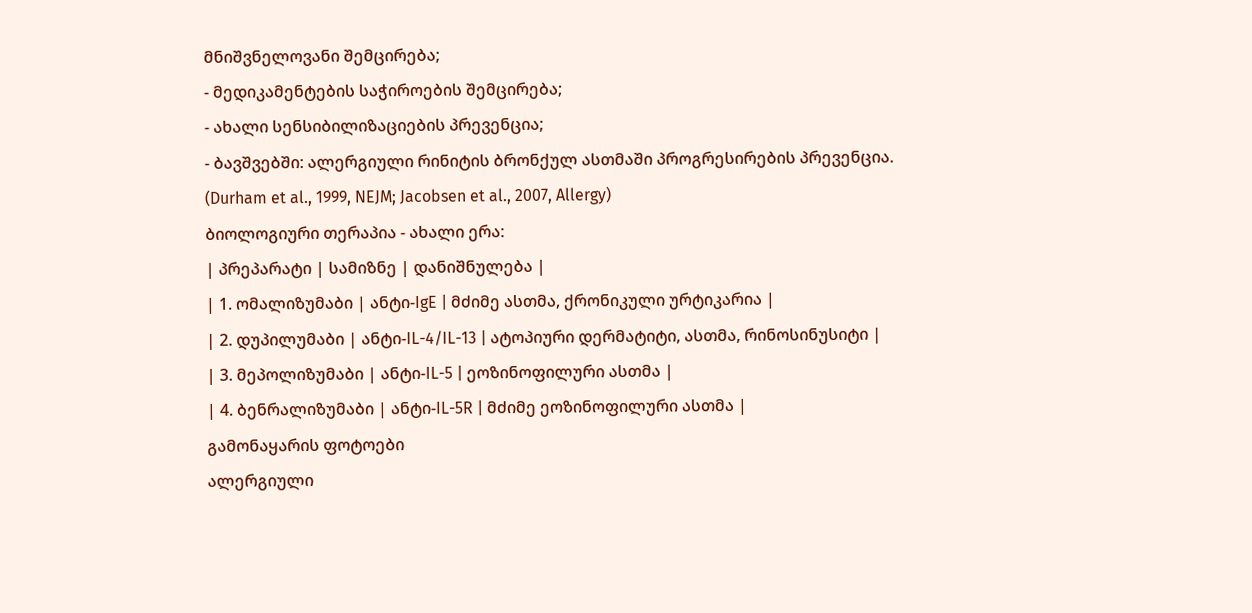მნიშვნელოვანი შემცირება;
- მედიკამენტების საჭიროების შემცირება;
- ახალი სენსიბილიზაციების პრევენცია;
- ბავშვებში: ალერგიული რინიტის ბრონქულ ასთმაში პროგრესირების პრევენცია.
(Durham et al., 1999, NEJM; Jacobsen et al., 2007, Allergy)
ბიოლოგიური თერაპია - ახალი ერა:
| პრეპარატი | სამიზნე | დანიშნულება |
| 1. ომალიზუმაბი | ანტი-IgE | მძიმე ასთმა, ქრონიკული ურტიკარია |
| 2. დუპილუმაბი | ანტი-IL-4/IL-13 | ატოპიური დერმატიტი, ასთმა, რინოსინუსიტი |
| 3. მეპოლიზუმაბი | ანტი-IL-5 | ეოზინოფილური ასთმა |
| 4. ბენრალიზუმაბი | ანტი-IL-5R | მძიმე ეოზინოფილური ასთმა |
გამონაყარის ფოტოები
ალერგიული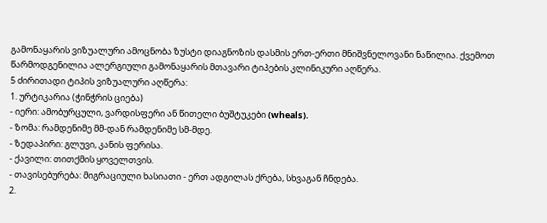გამონაყარის ვიზუალური ამოცნობა ზუსტი დიაგნოზის დასმის ერთ-ერთი მნიშვნელოვანი ნაწილია. ქვემოთ წარმოდგენილია ალერგიული გამონაყარის მთავარი ტიპების კლინიკური აღწერა.
5 ძირითადი ტიპის ვიზუალური აღწერა:
1. ურტიკარია (ჭინჭრის ციება)
- იერი: ამობურცული, ვარდისფერი ან წითელი ბუშტუკები (wheals).
- ზომა: რამდენიმე მმ-დან რამდენიმე სმ-მდე.
- ზედაპირი: გლუვი, კანის ფერისა.
- ქავილი: თითქმის ყოველთვის.
- თავისებურება: მიგრაციული ხასიათი - ერთ ადგილას ქრება, სხვაგან ჩნდება.
2.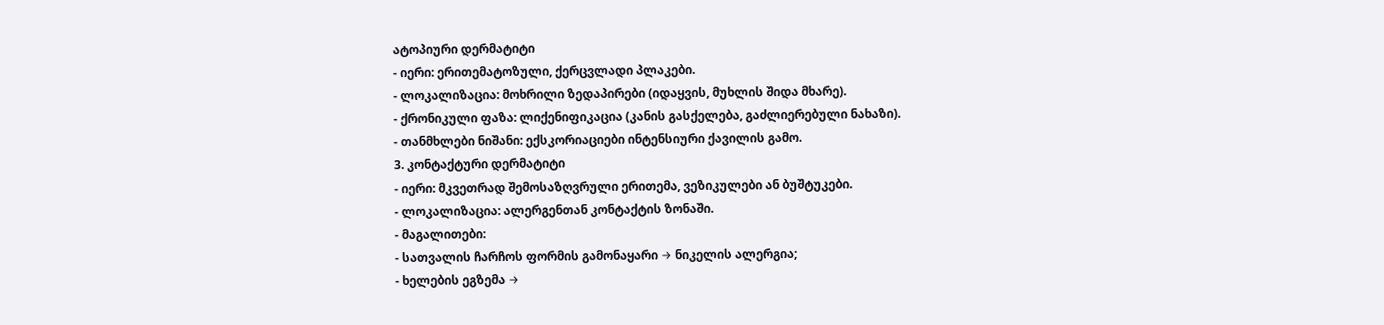ატოპიური დერმატიტი
- იერი: ერითემატოზული, ქერცვლადი პლაკები.
- ლოკალიზაცია: მოხრილი ზედაპირები (იდაყვის, მუხლის შიდა მხარე).
- ქრონიკული ფაზა: ლიქენიფიკაცია (კანის გასქელება, გაძლიერებული ნახაზი).
- თანმხლები ნიშანი: ექსკორიაციები ინტენსიური ქავილის გამო.
3. კონტაქტური დერმატიტი
- იერი: მკვეთრად შემოსაზღვრული ერითემა, ვეზიკულები ან ბუშტუკები.
- ლოკალიზაცია: ალერგენთან კონტაქტის ზონაში.
- მაგალითები:
- სათვალის ჩარჩოს ფორმის გამონაყარი → ნიკელის ალერგია;
- ხელების ეგზემა →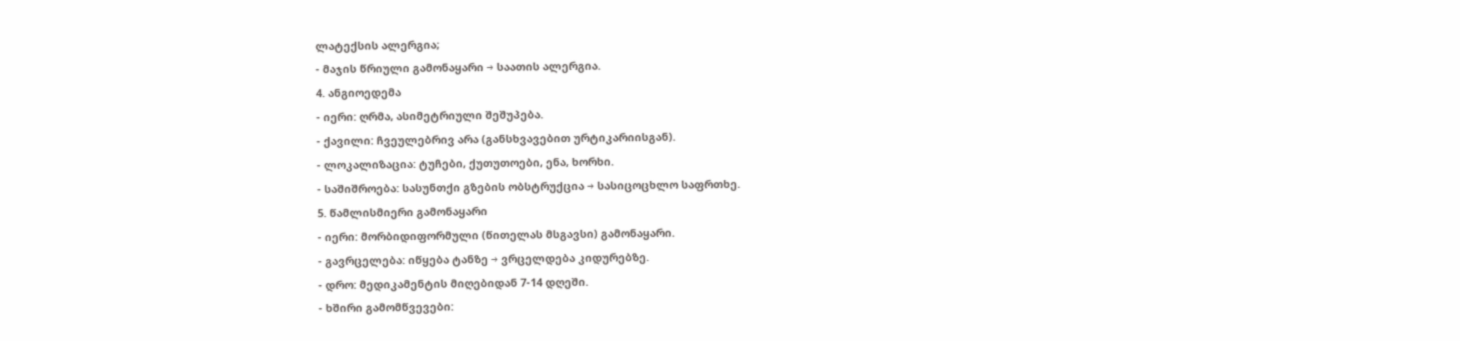ლატექსის ალერგია;
- მაჯის წრიული გამონაყარი → საათის ალერგია.
4. ანგიოედემა
- იერი: ღრმა, ასიმეტრიული შეშუპება.
- ქავილი: ჩვეულებრივ არა (განსხვავებით ურტიკარიისგან).
- ლოკალიზაცია: ტუჩები, ქუთუთოები, ენა, ხორხი.
- საშიშროება: სასუნთქი გზების ობსტრუქცია → სასიცოცხლო საფრთხე.
5. წამლისმიერი გამონაყარი
- იერი: მორბიდიფორმული (წითელას მსგავსი) გამონაყარი.
- გავრცელება: იწყება ტანზე → ვრცელდება კიდურებზე.
- დრო: მედიკამენტის მიღებიდან 7-14 დღეში.
- ხშირი გამომწვევები: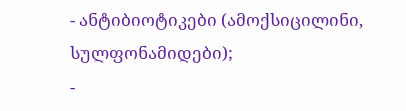- ანტიბიოტიკები (ამოქსიცილინი, სულფონამიდები);
-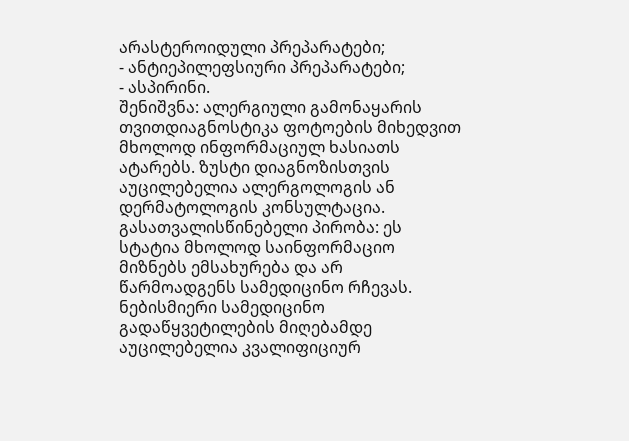არასტეროიდული პრეპარატები;
- ანტიეპილეფსიური პრეპარატები;
- ასპირინი.
შენიშვნა: ალერგიული გამონაყარის თვითდიაგნოსტიკა ფოტოების მიხედვით მხოლოდ ინფორმაციულ ხასიათს ატარებს. ზუსტი დიაგნოზისთვის აუცილებელია ალერგოლოგის ან დერმატოლოგის კონსულტაცია.
გასათვალისწინებელი პირობა: ეს სტატია მხოლოდ საინფორმაციო მიზნებს ემსახურება და არ წარმოადგენს სამედიცინო რჩევას. ნებისმიერი სამედიცინო გადაწყვეტილების მიღებამდე აუცილებელია კვალიფიციურ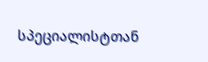სპეციალისტთან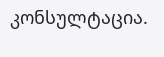კონსულტაცია.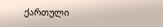ქართული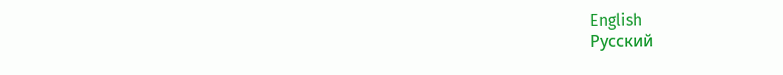English
Русский